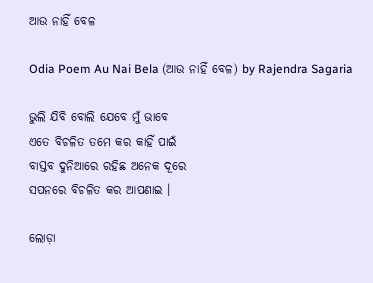ଆଉ ନାହିଁ ବେଳ

Odia Poem Au Nai Bela (ଆଉ ନାହିଁ ବେଳ) by Rajendra Sagaria

ଭୁଲି ଯିବି ବୋଲି ଯେବେ ମୁଁ ଭାବେ
ଏତେ ବିଚଳିତ ତମେ କର କାହିଁ ପାଇଁ
ବାସ୍ତବ ଦୁନିଆରେ ରହିଛ ଅନେକ ଦୂରେ
ସପନରେ ବିଚଳିତ କର ଆପଣାଇ ।

ଲୋଡ଼ା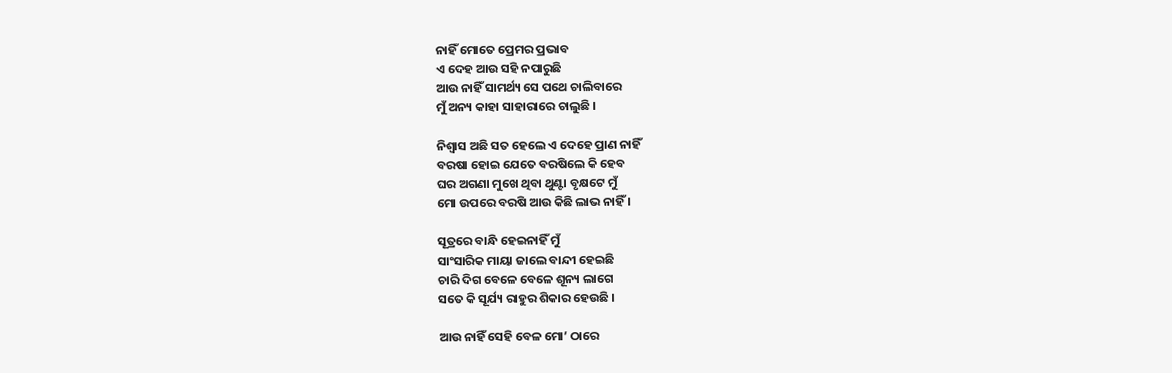ନାହିଁ ମୋତେ ପ୍ରେମର ପ୍ରଭାବ
ଏ ଦେହ ଆଉ ସହି ନପାରୁଛି
ଆଉ ନାହିଁ ସାମର୍ଥ୍ୟ ସେ ପଥେ ଚାଲିବାରେ
ମୁଁ ଅନ୍ୟ କାହା ସାହାରାରେ ଚାଲୁଛି ।

ନିଶ୍ୱାସ ଅଛି ସତ ହେଲେ ଏ ଦେହେ ପ୍ରାଣ ନାହିଁ
ବରଷା ହୋଇ ଯେତେ ବରଷିଲେ କି ହେବ
ଘର ଅଗଣା ମୁଖେ ଥିବା ଥୁଣ୍ଟା ବୃକ୍ଷଟେ ମୁଁ
ମୋ ଉପରେ ବରଷି ଆଉ କିଛି ଲାଭ ନାହିଁ ।

ସୂତ୍ରରେ ବାନ୍ଧି ହେଇନାହିଁ ମୁଁ
ସାଂସାରିକ ମାୟା ଜାଲେ ବାନ୍ଦୀ ହେଇଛି
ଚାରି ଦିଗ ବେଳେ ବେଳେ ଶୂନ୍ୟ ଲାଗେ
ସତେ କି ସୂର୍ଯ୍ୟ ରାହୁର ଶିକାର ହେଉଛି ।

ଆଉ ନାହିଁ ସେହି ବେଳ ମୋ’ ଠାରେ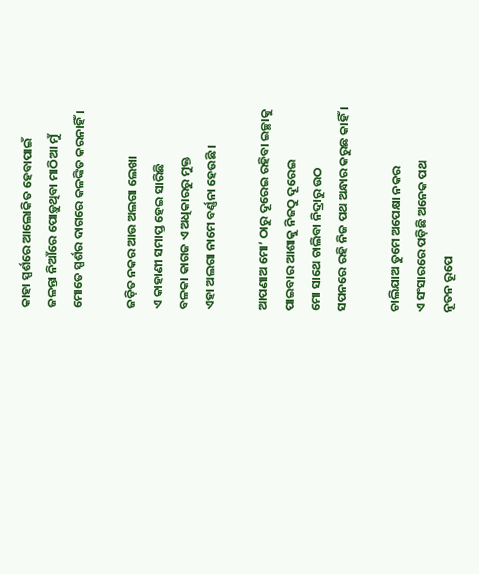କାହା ସ୍ପର୍ଶରେ ଆଲୋକିତ ହେବାପାଇଁ
ଜଳନ୍ତା ନିଆଁରେ ପୋଡ଼ୁଥିବା ମାଠିଆ ମୁଁ
ମୋତେ ସ୍ପର୍ଶର ଦାଗରେ କଳଙ୍କିତ କରନାହିଁ ।

ଜଡ଼ିତ ନକର ଆଉ ଅଲଗା ଲେଖା
ଏ କାହାଣୀ ସମାପ୍ତ ହେଇ ସାରିଛି
ବଳକା କାଗଜ ଏ ଅଧିକାରରୁ ମୁକ୍ତ
ଏହା ଅଲଗା ନାମେ ବର୍ଣ୍ଣନା ହେଉଛି ।

ଆପଣାଅ ମୋ’ ଠାରୁ ଦୂରେଇ ରହିବା ଇଚ୍ଛାକୁ
ପାଇବାର ଆଶାକୁ ନିଜଠୁ ଦୂରେଇ
ମୋ ସାଥେ ଚାଲିବା ନିଦ୍ରାରୁ ଉଠ
ସପନରେ ରହି ନିଜ ପଥ ଅନ୍ଧାର କରୁଛ କାହିଁ ।

ଚାଲିଯାଅ ତୁମେ ଅପେକ୍ଷା ନକର
ଏ ସଂସାରରେ ପଡ଼ିଛି ଅନେକ ପଥ
ନୂତନ ରୂପେ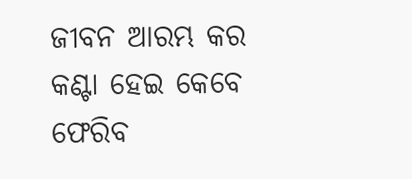ଜୀବନ ଆରମ୍ଭ କର
କଣ୍ଟା ହେଇ କେବେ ଫେରିବ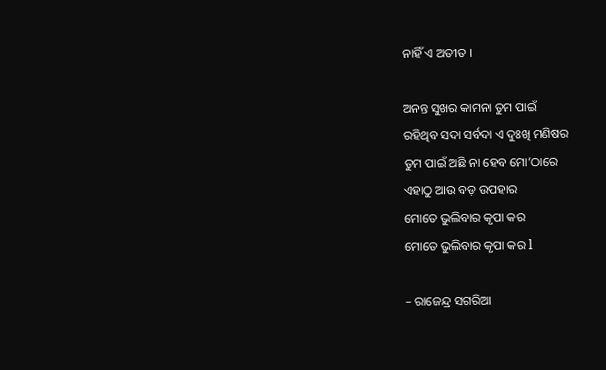ନାହିଁ ଏ ଅତୀତ ।

ଅନନ୍ତ ସୁଖର କାମନା ତୁମ ପାଇଁ
ରହିଥିବ ସଦା ସର୍ବଦା ଏ ଦୁଃଖି ମଣିଷର
ତୁମ ପାଇଁ ଅଛି ନା ହେବ ମୋ’ଠାରେ
ଏହାଠୁ ଆଉ ବଡ଼ ଉପହାର
ମୋତେ ଭୁଲିବାର କୃପା କର
ମୋତେ ଭୁଲିବାର କୃପା କର l

– ରାଜେନ୍ଦ୍ର ସଗରିଆ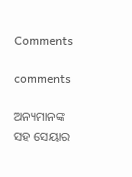Comments

comments

ଅନ୍ୟମାନଙ୍କ ସହ ସେୟାର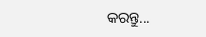କରନ୍ତୁ...